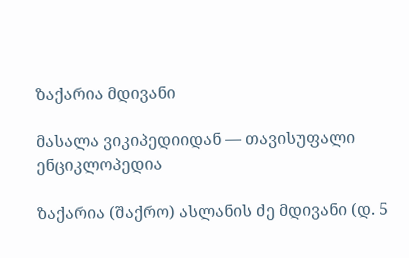ზაქარია მდივანი

მასალა ვიკიპედიიდან — თავისუფალი ენციკლოპედია

ზაქარია (შაქრო) ასლანის ძე მდივანი (დ. 5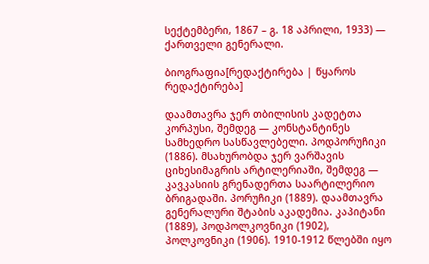სექტემბერი, 1867 – გ. 18 აპრილი, 1933) — ქართველი გენერალი.

ბიოგრაფია[რედაქტირება | წყაროს რედაქტირება]

დაამთავრა ჯერ თბილისის კადეტთა კორპუსი, შემდეგ — კონსტანტინეს სამხედრო სასწავლებელი. პოდპორუჩიკი (1886). მსახურობდა ჯერ ვარშავის ციხესიმაგრის არტილერიაში, შემდეგ — კავკასიის გრენადერთა საარტილერიო ბრიგადაში. პორუჩიკი (1889). დაამთავრა გენერალური შტაბის აკადემია. კაპიტანი (1889), პოდპოლკოვნიკი (1902), პოლკოვნიკი (1906). 1910-1912 წლებში იყო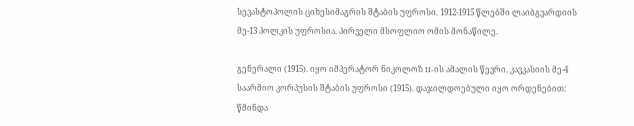სევასტოპოლის ციხესიმაგრის შტაბის უფროსი. 1912-1915 წლებში ლაიბგვარდიის მე-13 პოლკის უფროსია. პირველი მსოფლიო ომის მონაწილე.

გენერალი (1915). იყო იმპერატორ ნიკოლოზ II-ის ამალის წევრი. კავკასიის მე-4 საარმიო კორპუსის შტაბის უფროსი (1915). დაჯილდოებული იყო ორდენებით: წმინდა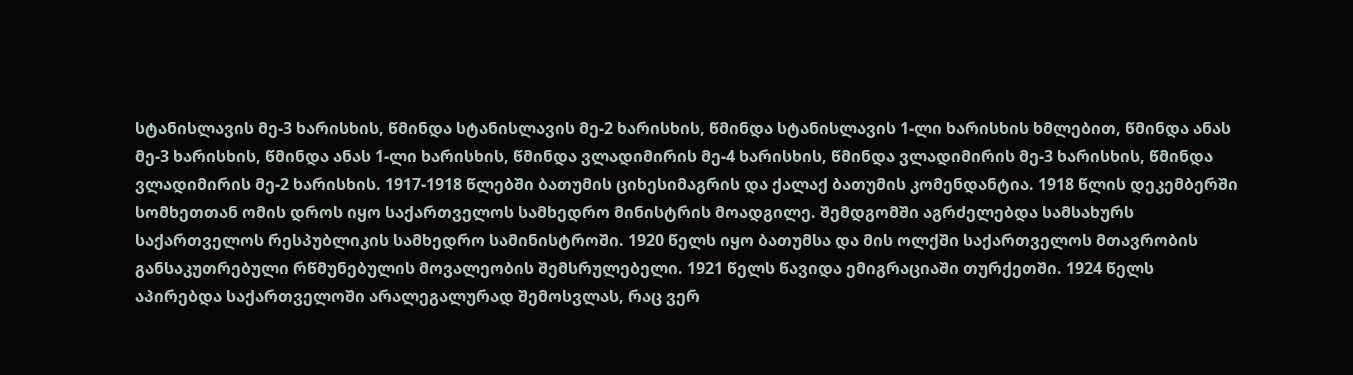სტანისლავის მე-3 ხარისხის, წმინდა სტანისლავის მე-2 ხარისხის, წმინდა სტანისლავის 1-ლი ხარისხის ხმლებით, წმინდა ანას მე-3 ხარისხის, წმინდა ანას 1-ლი ხარისხის, წმინდა ვლადიმირის მე-4 ხარისხის, წმინდა ვლადიმირის მე-3 ხარისხის, წმინდა ვლადიმირის მე-2 ხარისხის. 1917-1918 წლებში ბათუმის ციხესიმაგრის და ქალაქ ბათუმის კომენდანტია. 1918 წლის დეკემბერში სომხეთთან ომის დროს იყო საქართველოს სამხედრო მინისტრის მოადგილე. შემდგომში აგრძელებდა სამსახურს საქართველოს რესპუბლიკის სამხედრო სამინისტროში. 1920 წელს იყო ბათუმსა და მის ოლქში საქართველოს მთავრობის განსაკუთრებული რწმუნებულის მოვალეობის შემსრულებელი. 1921 წელს წავიდა ემიგრაციაში თურქეთში. 1924 წელს აპირებდა საქართველოში არალეგალურად შემოსვლას, რაც ვერ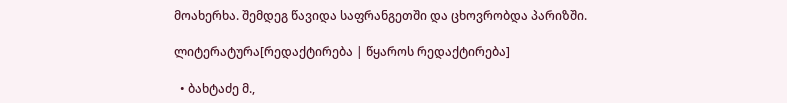მოახერხა. შემდეგ წავიდა საფრანგეთში და ცხოვრობდა პარიზში.

ლიტერატურა[რედაქტირება | წყაროს რედაქტირება]

  • ბახტაძე მ.,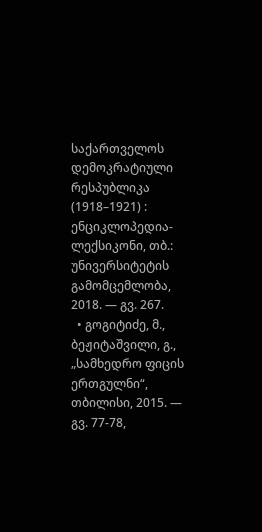საქართველოს დემოკრატიული რესპუბლიკა (1918–1921) : ენციკლოპედია-ლექსიკონი, თბ.: უნივერსიტეტის გამომცემლობა, 2018. — გვ. 267.
  • გოგიტიძე, მ., ბეჟიტაშვილი, გ., „სამხედრო ფიცის ერთგულნი“, თბილისი, 2015. — გვ. 77-78,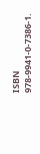ISBN 978-9941-0-7386-1.